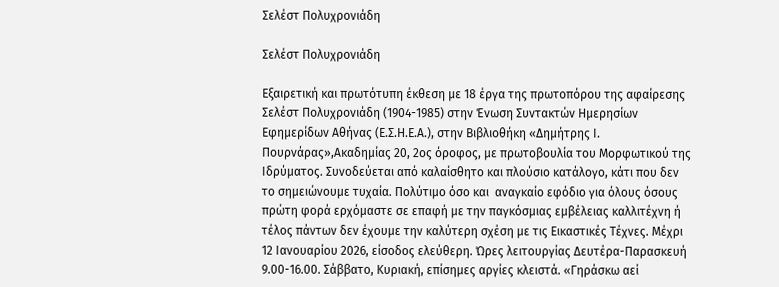Σελέστ Πολυχρονιάδη

Σελέστ Πολυχρονιάδη

Εξαιρετική και πρωτότυπη έκθεση με 18 έργα της πρωτοπόρου της αφαίρεσης Σελέστ Πολυχρονιάδη (1904-1985) στην Ένωση Συντακτών Ημερησίων Εφημερίδων Αθήνας (Ε.Σ.Η.Ε.Α.), στην Βιβλιοθήκη «Δημήτρης Ι. Πουρνάρας»,Ακαδημίας 20, 2ος όροφος, με πρωτοβουλία του Μορφωτικού της Ιδρύματος. Συνοδεύεται από καλαίσθητο και πλούσιο κατάλογο, κάτι που δεν το σημειώνουμε τυχαία. Πολύτιμο όσο και  αναγκαίο εφόδιο για όλους όσους πρώτη φορά ερχόμαστε σε επαφή με την παγκόσμιας εμβέλειας καλλιτέχνη ή τέλος πάντων δεν έχουμε την καλύτερη σχέση με τις Εικαστικές Τέχνες. Μέχρι 12 Ιανουαρίου 2026, είσοδος ελεύθερη. Ώρες λειτουργίας Δευτέρα-Παρασκευή 9.00-16.00. Σάββατο, Κυριακή, επίσημες αργίες κλειστά. «Γηράσκω αεί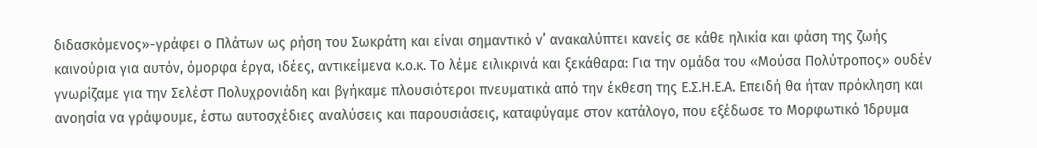διδασκόμενος»-γράφει ο Πλάτων ως ρήση του Σωκράτη και είναι σημαντικό ν’ ανακαλύπτει κανείς σε κάθε ηλικία και φάση της ζωής καινούρια για αυτόν, όμορφα έργα, ιδέες, αντικείμενα κ.ο.κ. Το λέμε ειλικρινά και ξεκάθαρα: Για την ομάδα του «Μούσα Πολύτροπος» ουδέν γνωρίζαμε για την Σελέστ Πολυχρονιάδη και βγήκαμε πλουσιότεροι πνευματικά από την έκθεση της Ε.Σ.Η.Ε.Α. Επειδή θα ήταν πρόκληση και ανοησία να γράψουμε, έστω αυτοσχέδιες αναλύσεις και παρουσιάσεις, καταφύγαμε στον κατάλογο, που εξέδωσε το Μορφωτικό Ίδρυμα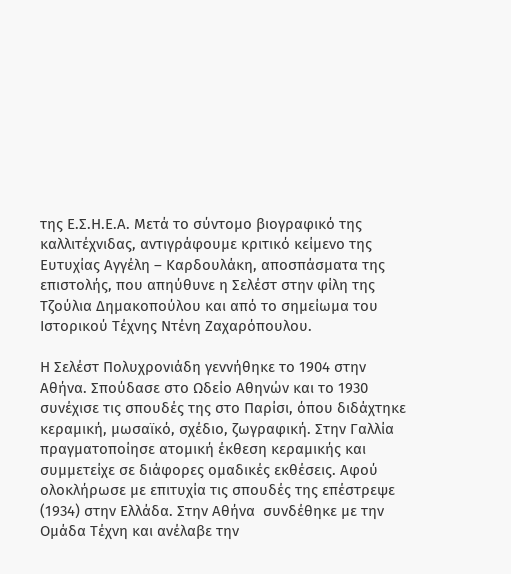της Ε.Σ.Η.Ε.Α. Μετά το σύντομο βιογραφικό της καλλιτέχνιδας, αντιγράφουμε κριτικό κείμενο της Ευτυχίας Αγγέλη – Καρδουλάκη, αποσπάσματα της επιστολής, που απηύθυνε η Σελέστ στην φίλη της Τζούλια Δημακοπούλου και από το σημείωμα του Ιστορικού Τέχνης Ντένη Ζαχαρόπουλου.

Η Σελέστ Πολυχρονιάδη γεννήθηκε το 1904 στην Αθήνα. Σπούδασε στο Ωδείο Αθηνών και το 1930 συνέχισε τις σπουδές της στο Παρίσι, όπου διδάχτηκε κεραμική, μωσαϊκό, σχέδιο, ζωγραφική. Στην Γαλλία πραγματοποίησε ατομική έκθεση κεραμικής και συμμετείχε σε διάφορες ομαδικές εκθέσεις. Αφού ολοκλήρωσε με επιτυχία τις σπουδές της επέστρεψε (1934) στην Ελλάδα. Στην Αθήνα  συνδέθηκε με την Ομάδα Τέχνη και ανέλαβε την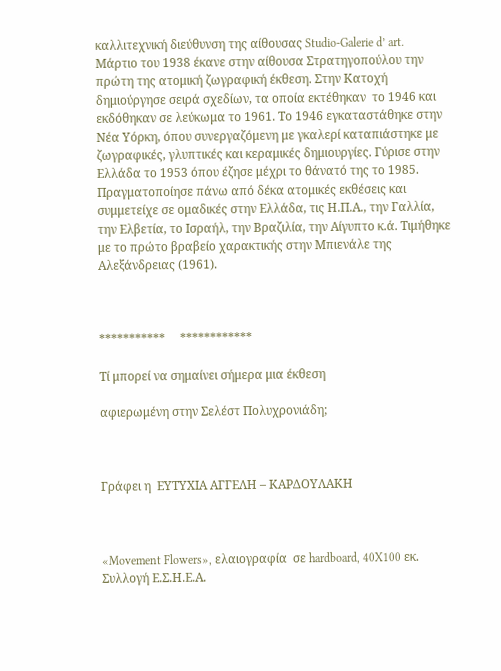καλλιτεχνική διεύθυνση της αίθουσας Studio-Galerie d’ art. Μάρτιο του 1938 έκανε στην αίθουσα Στρατηγοπούλου την πρώτη της ατομική ζωγραφική έκθεση. Στην Κατοχή δημιούργησε σειρά σχεδίων, τα οποία εκτέθηκαν  το 1946 και εκδόθηκαν σε λεύκωμα το 1961. Το 1946 εγκαταστάθηκε στην Νέα Υόρκη, όπου συνεργαζόμενη με γκαλερί καταπιάστηκε με ζωγραφικές, γλυπτικές και κεραμικές δημιουργίες. Γύρισε στην Ελλάδα το 1953 όπου έζησε μέχρι το θάνατό της το 1985. Πραγματοποίησε πάνω από δέκα ατομικές εκθέσεις και συμμετείχε σε ομαδικές στην Ελλάδα, τις Η.Π.Α., την Γαλλία, την Ελβετία, το Ισραήλ, την Βραζιλία, την Αίγυπτο κ.ά. Τιμήθηκε με το πρώτο βραβείο χαρακτικής στην Μπιενάλε της Αλεξάνδρειας (1961).



***********     ************

Τί μπορεί να σημαίνει σήμερα μια έκθεση

αφιερωμένη στην Σελέστ Πολυχρονιάδη;



Γράφει η  ΕΥΤΥΧΙΑ ΑΓΓΕΛΗ – ΚΑΡΔΟΥΛΑΚΗ



«Movement Flowers», ελαιογραφία  σε hardboard, 40X100 εκ. Συλλογή Ε.Σ.Η.Ε.Α.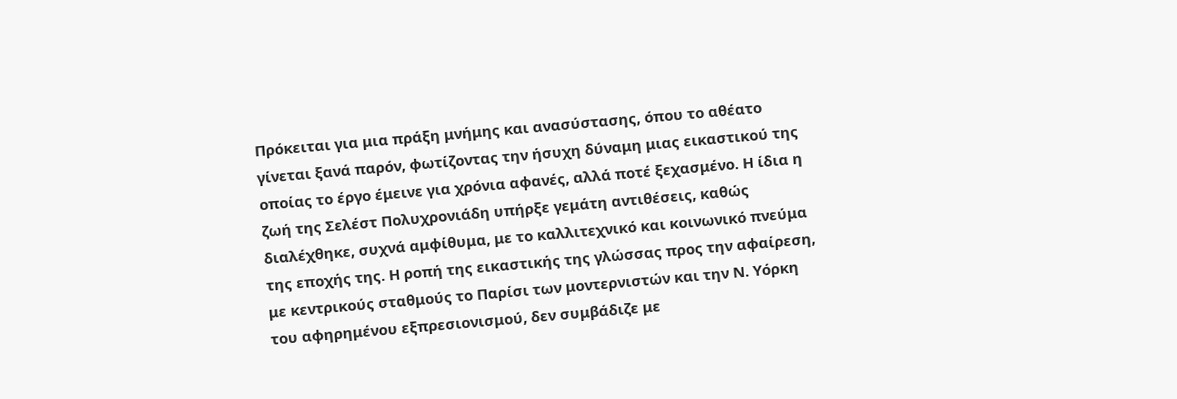Πρόκειται για μια πράξη μνήμης και ανασύστασης, όπου το αθέατο γίνεται ξανά παρόν, φωτίζοντας την ήσυχη δύναμη μιας εικαστικού της οποίας το έργο έμεινε για χρόνια αφανές, αλλά ποτέ ξεχασμένο. Η ίδια η ζωή της Σελέστ Πολυχρονιάδη υπήρξε γεμάτη αντιθέσεις, καθώς διαλέχθηκε, συχνά αμφίθυμα, με το καλλιτεχνικό και κοινωνικό πνεύμα της εποχής της. Η ροπή της εικαστικής της γλώσσας προς την αφαίρεση, με κεντρικούς σταθμούς το Παρίσι των μοντερνιστών και την Ν. Υόρκη του αφηρημένου εξπρεσιονισμού, δεν συμβάδιζε με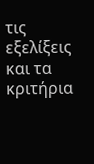τις εξελίξεις και τα κριτήρια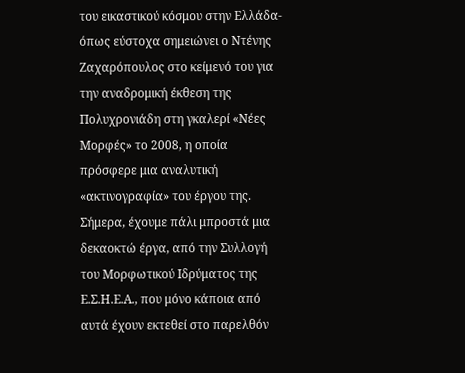του εικαστικού κόσμου στην Ελλάδα-όπως εύστοχα σημειώνει ο Ντένης Ζαχαρόπουλος στο κείμενό του για την αναδρομική έκθεση της Πολυχρονιάδη στη γκαλερί «Νέες Μορφές» το 2008, η οποία πρόσφερε μια αναλυτική «ακτινογραφία» του έργου της. Σήμερα, έχουμε πάλι μπροστά μια δεκαοκτώ έργα, από την Συλλογή του Μορφωτικού Ιδρύματος της Ε.Σ.Η.Ε.Α., που μόνο κάποια από αυτά έχουν εκτεθεί στο παρελθόν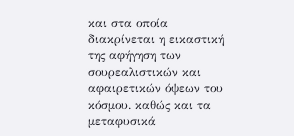και στα οποία διακρίνεται η εικαστική της αφήγηση των σουρεαλιστικών και αφαιρετικών όψεων του   κόσμου. καθώς και τα μεταφυσικά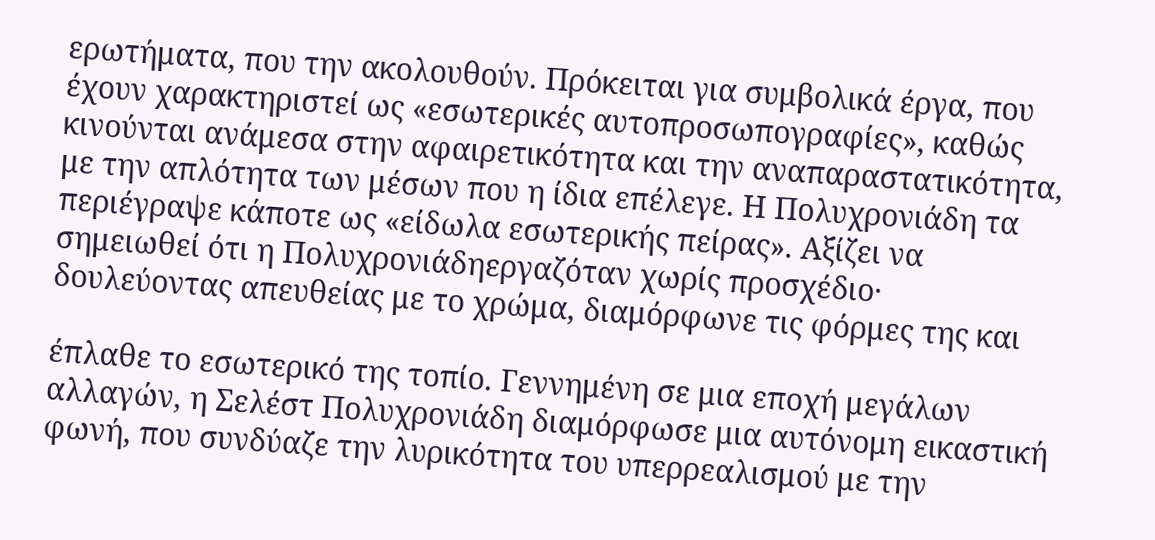ερωτήματα, που την ακολουθούν. Πρόκειται για συμβολικά έργα, που έχουν χαρακτηριστεί ως «εσωτερικές αυτοπροσωπογραφίες», καθώς κινούνται ανάμεσα στην αφαιρετικότητα και την αναπαραστατικότητα, με την απλότητα των μέσων που η ίδια επέλεγε. Η Πολυχρονιάδη τα περιέγραψε κάποτε ως «είδωλα εσωτερικής πείρας». Αξίζει να σημειωθεί ότι η Πολυχρονιάδηεργαζόταν χωρίς προσχέδιο· δουλεύοντας απευθείας με το χρώμα, διαμόρφωνε τις φόρμες της και

έπλαθε το εσωτερικό της τοπίο. Γεννημένη σε μια εποχή μεγάλων αλλαγών, η Σελέστ Πολυχρονιάδη διαμόρφωσε μια αυτόνομη εικαστική φωνή, που συνδύαζε την λυρικότητα του υπερρεαλισμού με την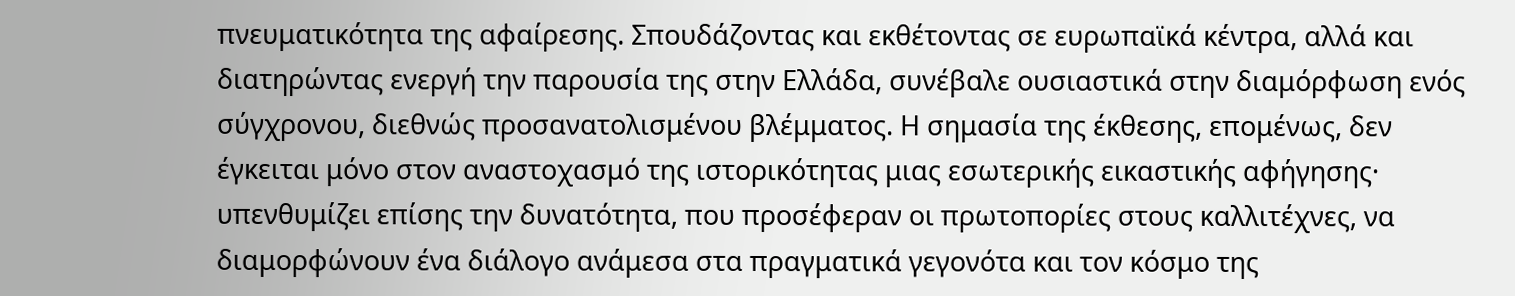πνευματικότητα της αφαίρεσης. Σπουδάζοντας και εκθέτοντας σε ευρωπαϊκά κέντρα, αλλά και διατηρώντας ενεργή την παρουσία της στην Ελλάδα, συνέβαλε ουσιαστικά στην διαμόρφωση ενός σύγχρονου, διεθνώς προσανατολισμένου βλέμματος. Η σημασία της έκθεσης, επομένως, δεν έγκειται μόνο στον αναστοχασμό της ιστορικότητας μιας εσωτερικής εικαστικής αφήγησης· υπενθυμίζει επίσης την δυνατότητα, που προσέφεραν οι πρωτοπορίες στους καλλιτέχνες, να διαμορφώνουν ένα διάλογο ανάμεσα στα πραγματικά γεγονότα και τον κόσμο της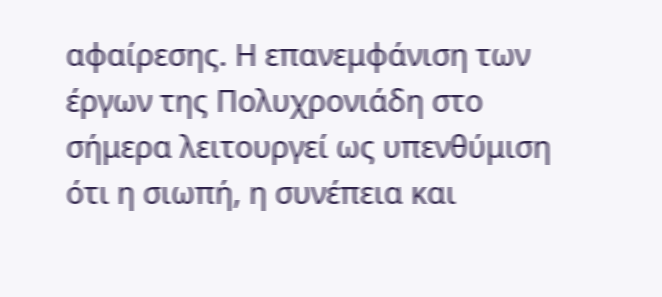αφαίρεσης. Η επανεμφάνιση των έργων της Πολυχρονιάδη στο σήμερα λειτουργεί ως υπενθύμιση ότι η σιωπή, η συνέπεια και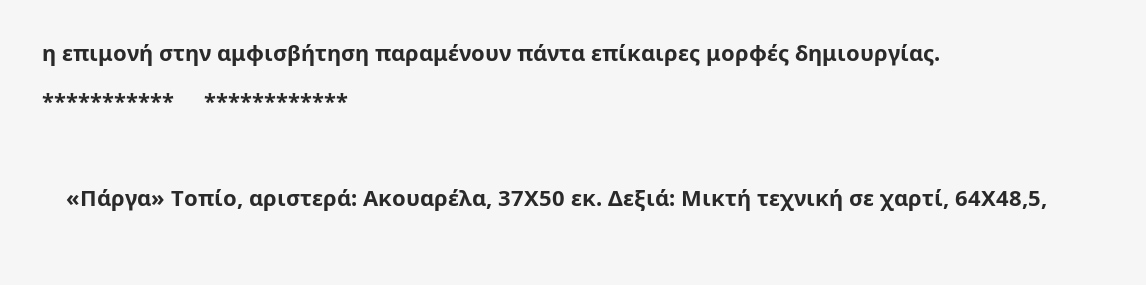η επιμονή στην αμφισβήτηση παραμένουν πάντα επίκαιρες μορφές δημιουργίας.

***********     ************



    «Πάργα» Τοπίο, αριστερά: Ακουαρέλα, 37Χ50 εκ. Δεξιά: Μικτή τεχνική σε χαρτί, 64Χ48,5,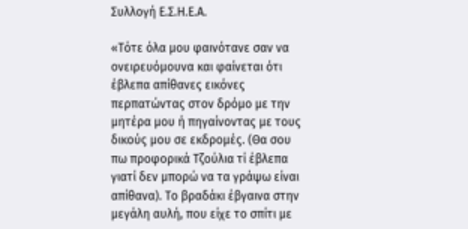Συλλογή Ε.Σ.Η.Ε.Α.

«Τότε όλα μου φαινότανε σαν να ονειρευόμουνα και φαίνεται ότι έβλεπα απίθανες εικόνες περπατώντας στον δρόμο με την μητέρα μου ή πηγαίνοντας με τους δικούς μου σε εκδρομές. (Θα σου πω προφορικά Τζούλια τί έβλεπα γιατί δεν μπορώ να τα γράψω είναι απίθανα). Το βραδάκι έβγαινα στην μεγάλη αυλή, που είχε το σπίτι με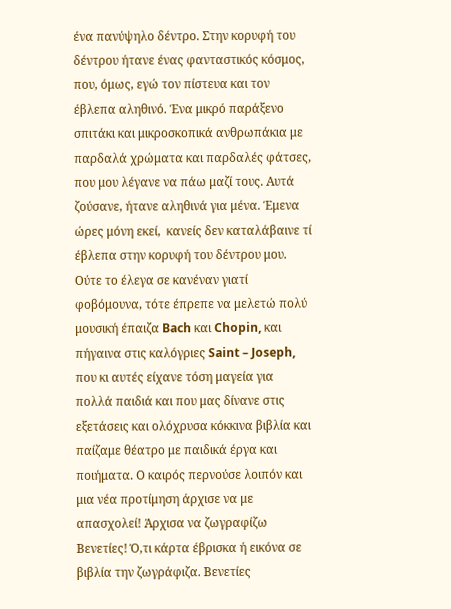ένα πανύψηλο δέντρο. Στην κορυφή του δέντρου ήτανε ένας φανταστικός κόσμος, που, όμως, εγώ τον πίστευα και τον έβλεπα αληθινό. Ένα μικρό παράξενο σπιτάκι και μικροσκοπικά ανθρωπάκια με παρδαλά χρώματα και παρδαλές φάτσες, που μου λέγανε να πάω μαζί τους. Αυτά ζούσανε, ήτανε αληθινά για μένα. Έμενα ώρες μόνη εκεί,  κανείς δεν καταλάβαινε τί έβλεπα στην κορυφή του δέντρου μου. Ούτε το έλεγα σε κανέναν γιατί φοβόμουνα, τότε έπρεπε να μελετώ πολύ μουσική έπαιζα Bach και Chopin, και πήγαινα στις καλόγριες Saint – Joseph, που κι αυτές είχανε τόση μαγεία για πολλά παιδιά και που μας δίνανε στις εξετάσεις και ολόχρυσα κόκκινα βιβλία και παίζαμε θέατρο με παιδικά έργα και ποιήματα. Ο καιρός περνούσε λοιπόν και μια νέα προτίμηση άρχισε να με απασχολεί! Άρχισα να ζωγραφίζω Βενετίες! Ό,τι κάρτα έβρισκα ή εικόνα σε βιβλία την ζωγράφιζα. Βενετίες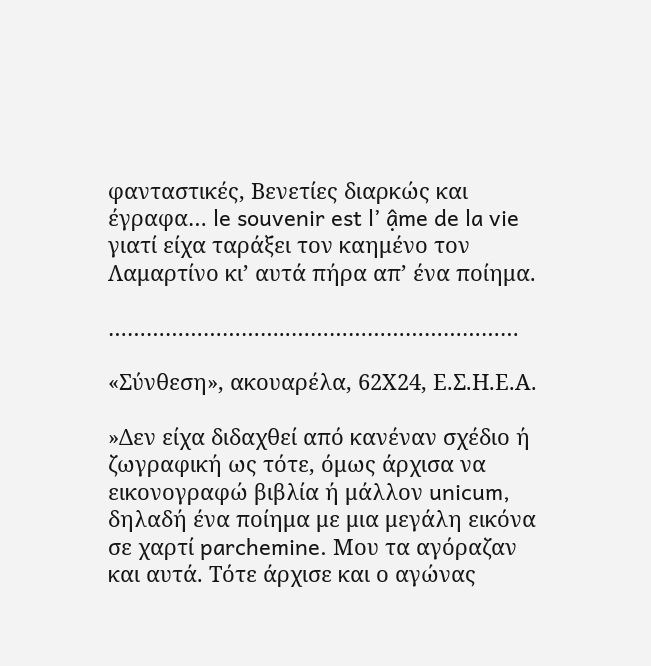φανταστικές, Βενετίες διαρκώς και έγραφα… le souvenir est l’ ậme de la vie γιατί είχα ταράξει τον καημένο τον Λαμαρτίνο κι’ αυτά πήρα απ’ ένα ποίημα.

………………………..………………………………

«Σύνθεση», ακουαρέλα, 62Χ24, Ε.Σ.Η.Ε.Α.

»Δεν είχα διδαχθεί από κανέναν σχέδιο ή ζωγραφική ως τότε, όμως άρχισα να εικονογραφώ βιβλία ή μάλλον unicum, δηλαδή ένα ποίημα με μια μεγάλη εικόνα σε χαρτί parchemine. Μου τα αγόραζαν και αυτά. Τότε άρχισε και ο αγώνας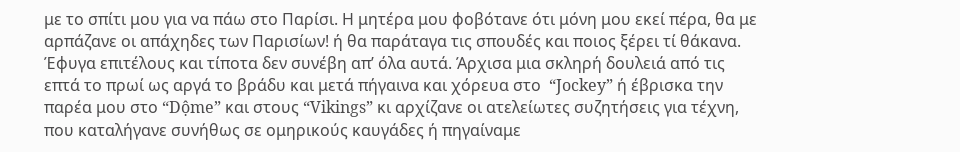με το σπίτι μου για να πάω στο Παρίσι. Η μητέρα μου φοβότανε ότι μόνη μου εκεί πέρα, θα με αρπάζανε οι απάχηδες των Παρισίων! ή θα παράταγα τις σπουδές και ποιος ξέρει τί θάκανα. Έφυγα επιτέλους και τίποτα δεν συνέβη απ’ όλα αυτά. Άρχισα μια σκληρή δουλειά από τις επτά το πρωί ως αργά το βράδυ και μετά πήγαινα και χόρευα στο  “Jockey” ή έβρισκα την παρέα μου στο “Dộme” και στους “Vikings” κι αρχίζανε οι ατελείωτες συζητήσεις για τέχνη, που καταλήγανε συνήθως σε ομηρικούς καυγάδες ή πηγαίναμε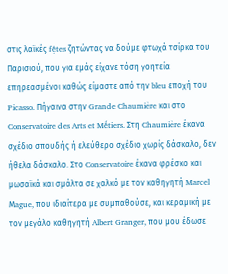στις λαϊκές fệtes ζητώντας να δούμε φτωχά τσίρκα του Παρισιού, που για εμάς είχανε τόση γοητεία επηρεασμένοι καθώς είμαστε από την bleu εποχή του Picasso. Πήγαινα στην Grande Chaumiẻre και στο Conservatoire des Arts et Mếtiers. Στη Chaumiẻre έκανα σχέδιο σπουδής ή ελεύθερο σχέδιο χωρίς δάσκαλο, δεν ήθελα δάσκαλο. Στο Conservatoire έκανα φρέσκο και μωσαϊκά και σμάλτα σε χαλκό με τον καθηγητή Marcel Μague, που ιδιαίτερα με συμπαθούσε, και κεραμική με τον μεγάλο καθηγητή Albert Granger, που μου έδωσε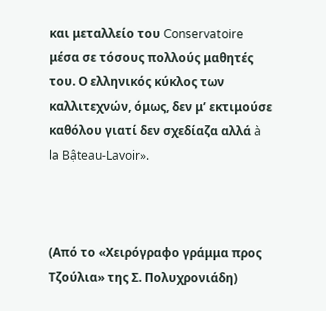και μεταλλείο του Conservatoire μέσα σε τόσους πολλούς μαθητές του. Ο ελληνικός κύκλος των καλλιτεχνών, όμως, δεν μ’ εκτιμούσε καθόλου γιατί δεν σχεδίαζα αλλά à la Bậteau-Lavoir».



(Από το «Χειρόγραφο γράμμα προς Τζούλια» της Σ. Πολυχρονιάδη)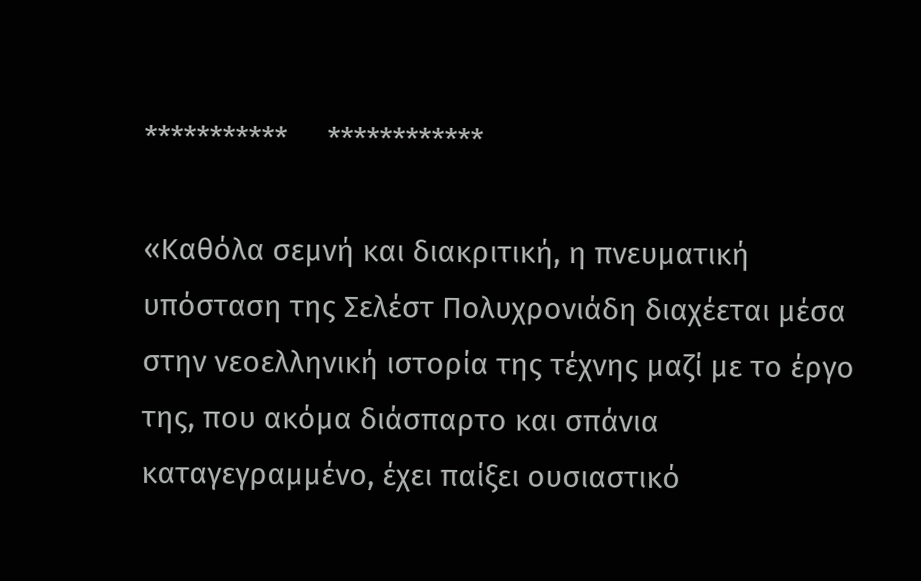***********     ************

«Καθόλα σεμνή και διακριτική, η πνευματική υπόσταση της Σελέστ Πολυχρονιάδη διαχέεται μέσα στην νεοελληνική ιστορία της τέχνης μαζί με το έργο της, που ακόμα διάσπαρτο και σπάνια καταγεγραμμένο, έχει παίξει ουσιαστικό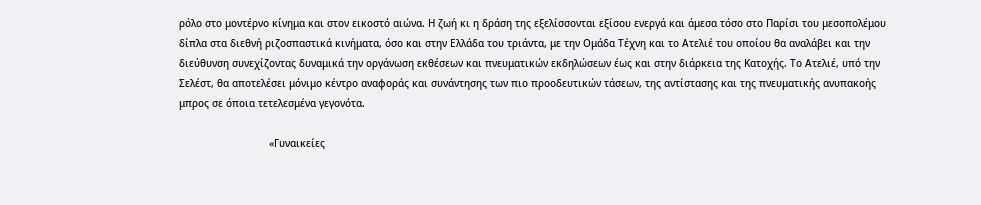ρόλο στο μοντέρνο κίνημα και στον εικοστό αιώνα. Η ζωή κι η δράση της εξελίσσονται εξίσου ενεργά και άμεσα τόσο στο Παρίσι του μεσοπολέμου δίπλα στα διεθνή ριζοσπαστικά κινήματα, όσο και στην Ελλάδα του τριάντα, με την Ομάδα Τέχνη και το Ατελιέ του οποίου θα αναλάβει και την διεύθυνση συνεχίζοντας δυναμικά την οργάνωση εκθέσεων και πνευματικών εκδηλώσεων έως και στην διάρκεια της Κατοχής. Το Ατελιέ, υπό την Σελέστ, θα αποτελέσει μόνιμο κέντρο αναφοράς και συνάντησης των πιο προοδευτικών τάσεων, της αντίστασης και της πνευματικής ανυπακοής μπρος σε όποια τετελεσμένα γεγονότα.

                              «Γυναικείες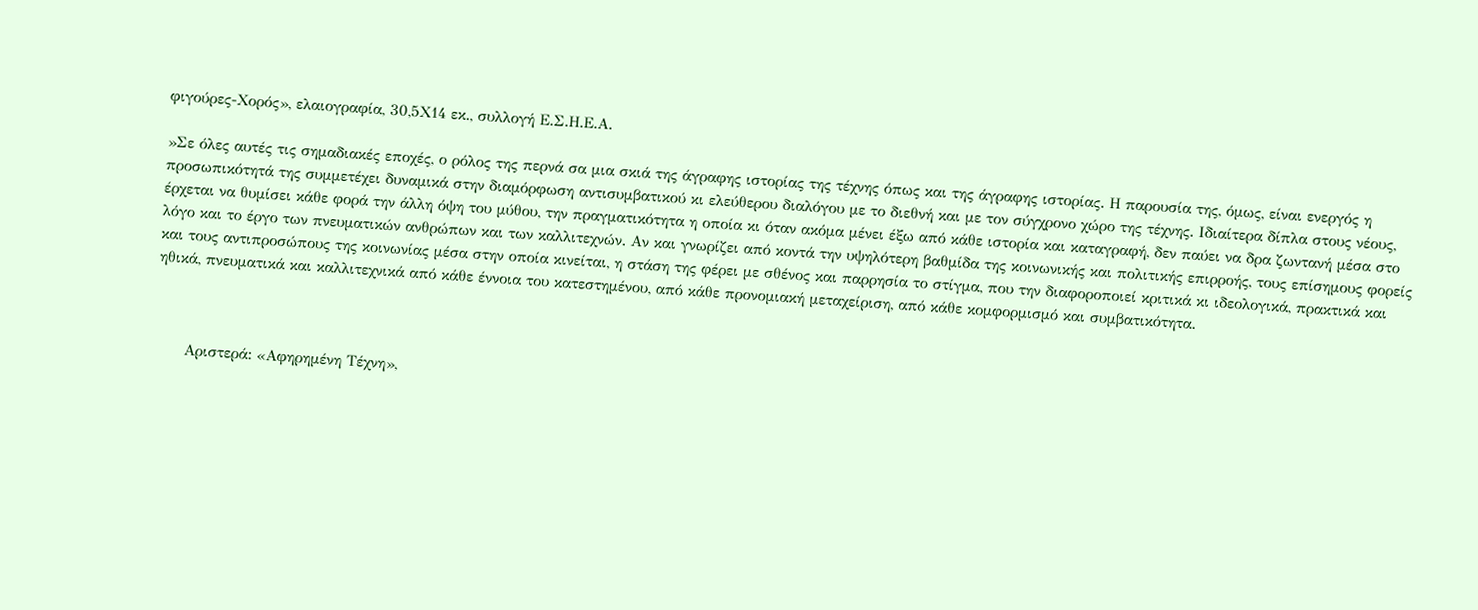φιγούρες-Χορός», ελαιογραφία, 30,5Χ14 εκ., συλλογή Ε.Σ.Η.Ε.Α.

»Σε όλες αυτές τις σημαδιακές εποχές, ο ρόλος της περνά σα μια σκιά της άγραφης ιστορίας της τέχνης όπως και της άγραφης ιστορίας. Η παρουσία της, όμως, είναι ενεργός η προσωπικότητά της συμμετέχει δυναμικά στην διαμόρφωση αντισυμβατικού κι ελεύθερου διαλόγου με το διεθνή και με τον σύγχρονο χώρο της τέχνης. Ιδιαίτερα δίπλα στους νέους, έρχεται να θυμίσει κάθε φορά την άλλη όψη του μύθου, την πραγματικότητα η οποία κι όταν ακόμα μένει έξω από κάθε ιστορία και καταγραφή, δεν παύει να δρα ζωντανή μέσα στο λόγο και το έργο των πνευματικών ανθρώπων και των καλλιτεχνών. Αν και γνωρίζει από κοντά την υψηλότερη βαθμίδα της κοινωνικής και πολιτικής επιρροής, τους επίσημους φορείς και τους αντιπροσώπους της κοινωνίας μέσα στην οποία κινείται, η στάση της φέρει με σθένος και παρρησία το στίγμα, που την διαφοροποιεί κριτικά κι ιδεολογικά, πρακτικά και ηθικά, πνευματικά και καλλιτεχνικά από κάθε έννοια του κατεστημένου, από κάθε προνομιακή μεταχείριση, από κάθε κομφορμισμό και συμβατικότητα.



      Αριστερά: «Αφηρημένη Τέχνη»,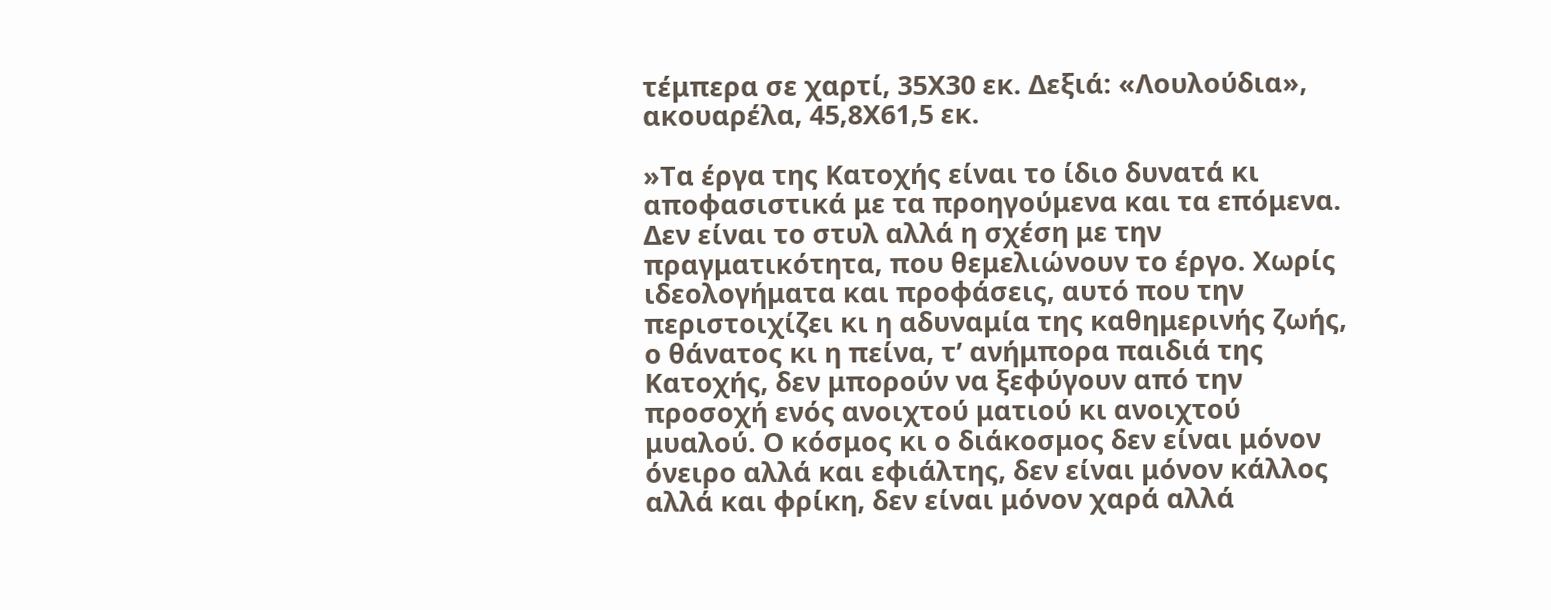τέμπερα σε χαρτί, 35Χ30 εκ. Δεξιά: «Λουλούδια», ακουαρέλα, 45,8Χ61,5 εκ.

»Τα έργα της Κατοχής είναι το ίδιο δυνατά κι αποφασιστικά με τα προηγούμενα και τα επόμενα. Δεν είναι το στυλ αλλά η σχέση με την πραγματικότητα, που θεμελιώνουν το έργο. Χωρίς ιδεολογήματα και προφάσεις, αυτό που την περιστοιχίζει κι η αδυναμία της καθημερινής ζωής, ο θάνατος κι η πείνα, τ’ ανήμπορα παιδιά της Κατοχής, δεν μπορούν να ξεφύγουν από την προσοχή ενός ανοιχτού ματιού κι ανοιχτού μυαλού. Ο κόσμος κι ο διάκοσμος δεν είναι μόνον όνειρο αλλά και εφιάλτης, δεν είναι μόνον κάλλος αλλά και φρίκη, δεν είναι μόνον χαρά αλλά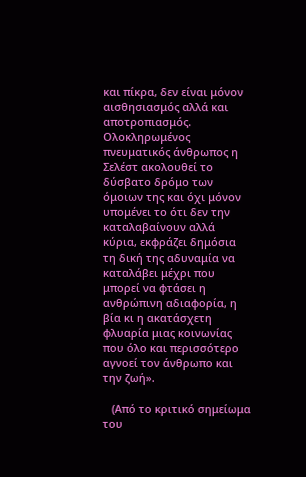και πίκρα, δεν είναι μόνον αισθησιασμός αλλά και αποτροπιασμός. Ολοκληρωμένος πνευματικός άνθρωπος η Σελέστ ακολουθεί το δύσβατο δρόμο των όμοιων της και όχι μόνον υπομένει το ότι δεν την καταλαβαίνουν αλλά κύρια, εκφράζει δημόσια τη δική της αδυναμία να καταλάβει μέχρι που μπορεί να φτάσει η ανθρώπινη αδιαφορία, η βία κι η ακατάσχετη φλυαρία μιας κοινωνίας που όλο και περισσότερο αγνοεί τον άνθρωπο και την ζωή».

   (Από το κριτικό σημείωμα του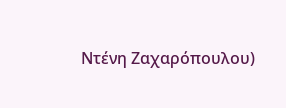Ντένη Ζαχαρόπουλου)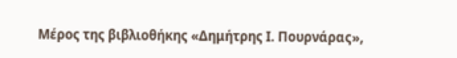Μέρος της βιβλιοθήκης «Δημήτρης Ι. Πουρνάρας»,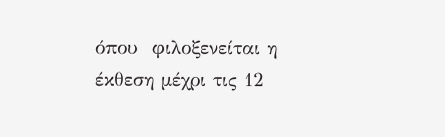όπου  φιλοξενείται η έκθεση μέχρι τις 12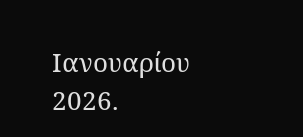Ιανουαρίου 2026.